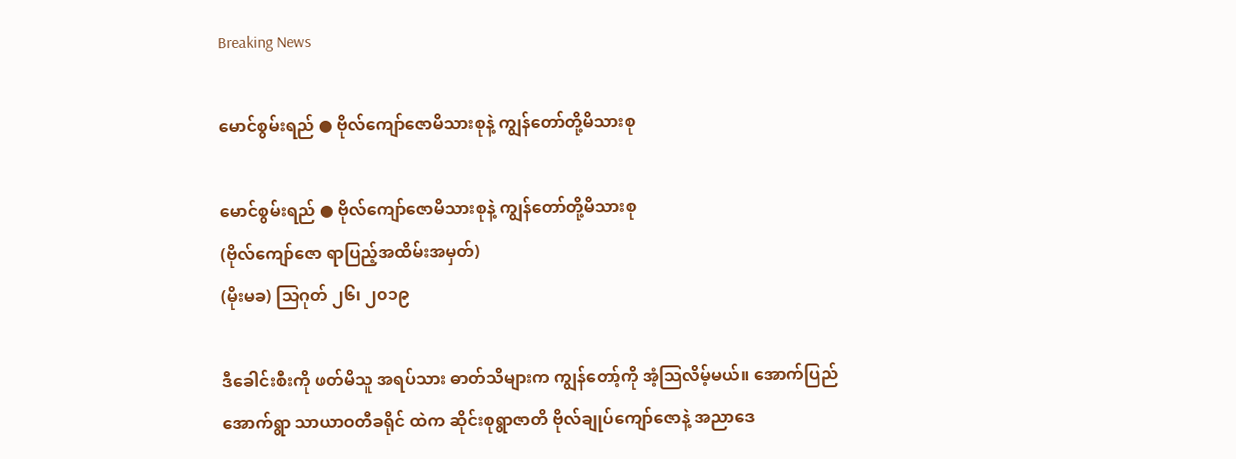Breaking News

မောင်စွမ်းရည် ● ဗိုလ်ကျော်ဇောမိသားစုနဲ့ ကျွန်တော်တို့မိသားစု

မောင်စွမ်းရည် ● ဗိုလ်ကျော်ဇောမိသားစုနဲ့ ကျွန်တော်တို့မိသားစု
(ဗိုလ်ကျော်ဇော ရာပြည့်အထိမ်းအမှတ်)
(မိုးမခ) သြဂုတ် ၂၆၊ ၂၀၁၉

ဒီခေါင်းစီးကို ဖတ်မိသူ အရပ်သား ဓာတ်သိများက ကျွန်တော့်ကို အံ့သြလိမ့်မယ်။ အောက်ပြည်အောက်ရွာ သာယာဝတီခရိုင် ထဲက ဆိုင်းစုရွာဇာတိ ဗိုလ်ချုပ်ကျော်ဇောနဲ့ အညာဒေ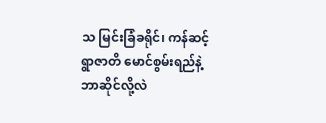သ မြင်းခြံခရိုင်၊ ကန်ဆင့်ရွာဇာတိ မောင်စွမ်းရည်နဲ့ ဘာဆိုင်လို့လဲ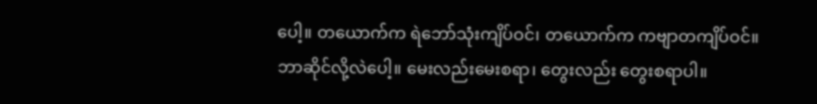ပေါ့။ တယောက်က ရဲဘော်သုံးကျိပ်ဝင်၊ တယောက်က ကဗျာတကျိပ်ဝင်။ ဘာဆိုင်လို့လဲပေါ့။ မေးလည်းမေးစရာ၊ တွေးလည်း တွေးစရာပါ။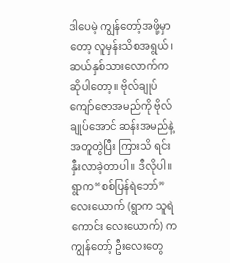ဒါပေမဲ့ ကျွန်တော့်အဖို့မှာတော့ လူမှန်းသိစအရွယ်၊ ဆယ်နှစ်သားလောက်ကဆိုပါတော့။ ဗိုလ်ချုပ်ကျော်ဇောအမည်ကို ဗိုလ်ချုပ်အောင် ဆန်းအမည်နဲ့ အတူတွဲပြီး ကြားသိ ရင်းနှီးလာခဲ့တာပါ။ ဒီလိုပါ။ ရွာက“စစ်ပြန်ရဲဘော်” လေးယောက် (ရွာက သူရဲကောင်း လေးယောက်) က ကျွန်တော့် ဦးလေးတွေ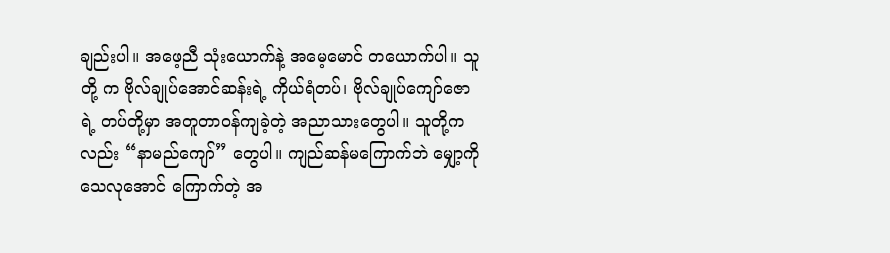ချည်းပါ။ အဖေ့ညီ သုံးယောက်နဲ့ အမေ့မောင် တယောက်ပါ။ သူတို့ က ဗိုလ်ချုပ်အောင်ဆန်းရဲ့ ကိုယ်ရံတပ်၊ ဗိုလ်ချုပ်ကျော်ဇောရဲ့ တပ်တို့မှာ အတူတာဝန်ကျခဲ့တဲ့ အညာသားတွေပါ။ သူတို့က လည်း “နာမည်ကျော်” တွေပါ။ ကျည်ဆန်မကြောက်ဘဲ မျှော့ကို သေလုအောင် ကြောက်တဲ့ အ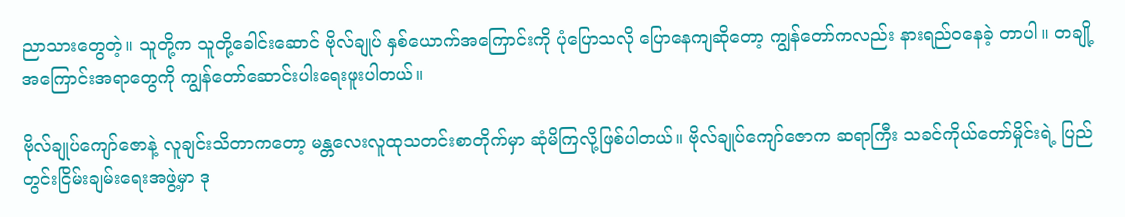ညာသားတွေတဲ့။ သူတို့က သူတို့ခေါင်းဆောင် ဗိုလ်ချုပ် နှစ်ယောက်အကြောင်းကို ပုံပြောသလို ပြောနေကျဆိုတော့ ကျွန်တော်ကလည်း နားရည်ဝနေခဲ့ တာပါ။ တချို့အကြောင်းအရာတွေကို ကျွန်တော်ဆောင်းပါးရေးဖူးပါတယ်။

ဗိုလ်ချုပ်ကျော်ဇောနဲ့ လူချင်းသိတာကတော့ မန္တလေးလူထုသတင်းစာတိုက်မှာ ဆုံမိကြလို့ဖြစ်ပါတယ်။ ဗိုလ်ချုပ်ကျော်ဇောက ဆရာကြီး သခင်ကိုယ်တော်မှိုင်းရဲ့ ပြည်တွင်းငြိမ်းချမ်းရေးအဖွဲ့မှာ ဒု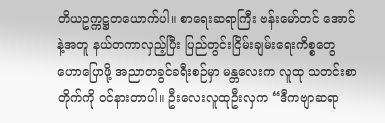တိယဥက္ကဋ္ဌတယောက်ပါ။ စာရေးဆရာကြီး ဗန်းမော်တင် အောင်နဲ့အတူ နယ်တကာလှည့်ပြီး ပြည်တွင်းငြိမ်းချမ်းရေးကိစ္စတွေ ဟောပြောဖို့ အညာတခွင်ခရီးစဉ်မှာ မန္တလေးက လူထု သတင်းစာတိုက်ကို ဝင်နားတာပါ။ ဦးလေးလူထုဦးလှက “ဒီကဗျာဆရာ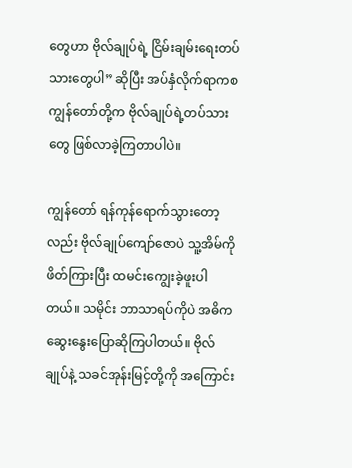တွေဟာ ဗိုလ်ချုပ်ရဲ့ ငြိမ်းချမ်းရေးတပ်သားတွေပါ” ဆိုပြီး အပ်နှံလိုက်ရာကစ ကျွန်တော်တို့က ဗိုလ်ချုပ်ရဲ့တပ်သားတွေ ဖြစ်လာခဲ့ကြတာပါပဲ။

ကျွန်တော် ရန်ကုန်ရောက်သွားတော့လည်း ဗိုလ်ချုပ်ကျော်ဇောပဲ သူ့အိမ်ကို ဖိတ်ကြားပြီး ထမင်းကျွေးခဲ့ဖူးပါတယ်။ သမိုင်း ဘာသာရပ်ကိုပဲ အဓိက ဆွေးနွေးပြောဆိုကြပါတယ်။ ဗိုလ်ချုပ်နဲ့ သခင်အုန်းမြင့်တို့ကို အကြောင်း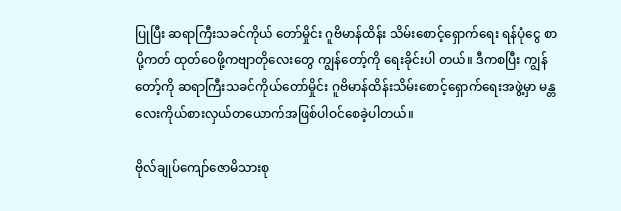ပြုပြီး ဆရာကြီးသခင်ကိုယ် တော်မှိုင်း ဂူဗိမာန်ထိန်း သိမ်းစောင့်ရှောက်ရေး ရန်ပုံငွေ စာပို့ကတ် ထုတ်ဝေဖို့ကဗျာတိုလေးတွေ ကျွန်တော့်ကို ရေးခိုင်းပါ တယ်။ ဒီကစပြီး ကျွန်တော့်ကို ဆရာကြီးသခင်ကိုယ်တော်မှိုင်း ဂူဗိမာန်ထိန်းသိမ်းစောင့်ရှောက်ရေးအဖွဲ့မှာ မန္တလေးကိုယ်စားလှယ်တယောက်အဖြစ်ပါဝင်စေခဲ့ပါတယ်။

ဗိုလ်ချုပ်ကျော်ဇောမိသားစု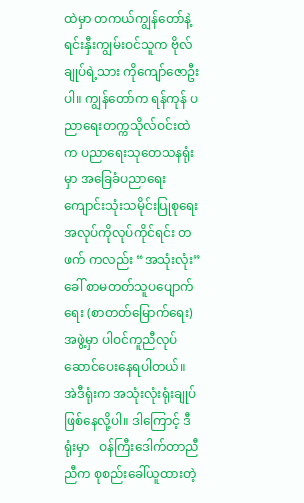ထဲမှာ တကယ်ကျွန်တော်နဲ့ ရင်းနှီးကျွမ်းဝင်သူက ဗိုလ်ချုပ်ရဲ့သား ကိုကျော်ဇောဦးပါ။ ကျွန်တော်က ရန်ကုန် ပညာရေးတက္ကသိုလ်ဝင်းထဲက ပညာရေးသုတေသနရုံးမှာ အခြေခံပညာရေး ကျောင်းသုံးသမိုင်းပြုစုရေး အလုပ်ကိုလုပ်ကိုင်ရင်း တဖက် ကလည်း “အသုံးလုံး”ခေါ် စာမတတ်သူပပျောက်ရေး (စာတတ်မြောက်ရေး) အဖွဲ့မှာ ပါဝင်ကူညီလုပ်ဆောင်ပေးနေရပါတယ်။ အဲဒီရုံးက အသုံးလုံးရုံးချုပ် ဖြစ်နေလို့ပါ။ ဒါကြောင့် ဒီရုံးမှာ   ဝန်ကြီးဒေါက်တာညီညီက စုစည်းခေါ်ယူထားတဲ့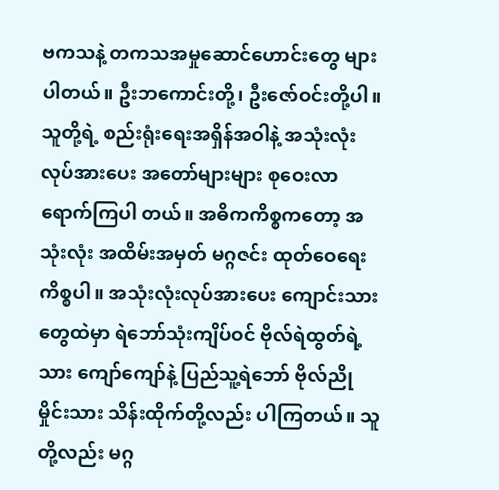ဗကသနဲ့ တကသအမှုဆောင်ဟောင်းတွေ များပါတယ်။ ဦးဘကောင်းတို့၊ ဦးဇော်ဝင်းတို့ပါ။ သူတို့ရဲ့ စည်းရုံးရေးအရှိန်အဝါနဲ့ အသုံးလုံးလုပ်အားပေး အတော်များများ စုဝေးလာရောက်ကြပါ တယ်။ အဓိကကိစ္စကတော့ အသုံးလုံး အထိမ်းအမှတ် မဂ္ဂဇင်း ထုတ်ဝေရေးကိစ္စပါ။ အသုံးလုံးလုပ်အားပေး ကျောင်းသား တွေထဲမှာ ရဲဘော်သုံးကျိပ်ဝင် ဗိုလ်ရဲထွတ်ရဲ့သား ကျော်ကျော်နဲ့ ပြည်သူ့ရဲဘော် ဗိုလ်ညိုမှိုင်းသား သိန်းထိုက်တို့လည်း ပါကြတယ်။ သူတို့လည်း မဂ္ဂ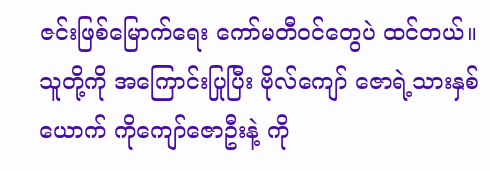ဇင်းဖြစ်မြောက်ရေး ကော်မတီဝင်တွေပဲ ထင်တယ်။ သူတို့ကို အကြောင်းပြုပြီး ဗိုလ်ကျော် ဇောရဲ့သားနှစ်ယောက် ကိုကျော်ဇောဦးနဲ့ ကို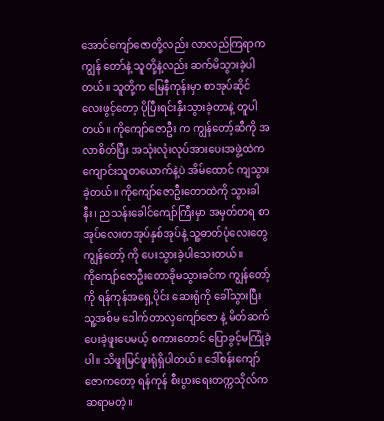အောင်ကျော်ဇောတို့လည်း လာလည်ကြရာက ကျွန် တော်နဲ့ သူတို့နဲ့လည်း ဆက်မိသွားခဲ့ပါတယ်။ သူတို့က မြေနီကုန်းမှာ စာအုပ်ဆိုင်လေးဖွင့်တော့ ပိုပြီးရင်းနှီးသွားခဲ့တာနဲ့ တူပါတယ်။ ကိုကျော်ဇောဦး က ကျွန်တော့်ဆီကို အလာစိတ်ပြီး အသုံးလုံးလုပ်အားပေးအဖွဲ့ထဲက ကျောင်းသူတယောက်နဲ့ပဲ အိမ်ထောင် ကျသွား ခဲ့တယ်။ ကိုကျော်ဇောဦးတောထဲကို သွားခါနီး၊ ညသန်းခေါင်ကျော်ကြီးမှာ အမှတ်တရ စာအုပ်လေးတအုပ်နှစ်အုပ်နဲ့ သူ့ဓာတ်ပုံလေးတွေ ကျွန်တော့် ကို ပေးသွားခဲ့ပါသေးတယ်။
ကိုကျော်ဇောဦးတောခိုမသွားခင်က ကျွန်တော့်ကို ရန်ကုန်အရှေ့ပိုင်း ဆေးရုံကို ခေါ်သွားပြီး သူ့အစ်မ ဒေါက်တာလှကျော်ဇော နဲ့ မိတ်ဆက်ပေးခဲ့ဖူးပေမယ့် စကားတောင် ပြောခွင့်မကြုံခဲ့ပါ။ သိဖူးမြင်ဖူးရုံရှိပါတယ်။ ဒေါ်စန်းကျော်ဇောကတော့ ရန်ကုန် စီးပွားရေးတက္ကသိုလ်က ဆရာမတဲ့။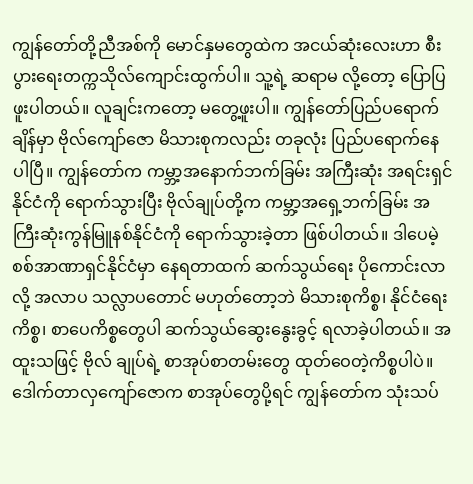ကျွန်တော်တို့ညီအစ်ကို မောင်နှမတွေထဲက အငယ်ဆုံးလေးဟာ စီးပွားရေးတက္ကသိုလ်ကျောင်းထွက်ပါ။ သူ့ရဲ့ ဆရာမ လို့တော့ ပြောပြဖူးပါတယ်။ လူချင်းကတော့ မတွေ့ဖူးပါ။ ကျွန်တော်ပြည်ပရောက်ချိန်မှာ ဗိုလ်ကျော်ဇော မိသားစုကလည်း တခုလုံး ပြည်ပရောက်နေပါပြီ။ ကျွန်တော်က ကမ္ဘာ့အနောက်ဘက်ခြမ်း အကြီးဆုံး အရင်းရှင်နိုင်ငံကို ရောက်သွားပြီး ဗိုလ်ချုပ်တို့က ကမ္ဘာ့အရှေ့ဘက်ခြမ်း အကြီးဆုံးကွန်မြူနစ်နိုင်ငံကို ရောက်သွားခဲ့တာ ဖြစ်ပါတယ်။ ဒါပေမဲ့ စစ်အာဏာရှင်နိုင်ငံမှာ နေရတာထက် ဆက်သွယ်ရေး ပိုကောင်းလာလို့ အလာပ သလ္လာပတောင် မဟုတ်တော့ဘဲ မိသားစုကိစ္စ၊ နိုင်ငံရေးကိစ္စ၊ စာပေကိစ္စတွေပါ ဆက်သွယ်ဆွေးနွေးခွင့် ရလာခဲ့ပါတယ်။ အထူးသဖြင့် ဗိုလ် ချုပ်ရဲ့ စာအုပ်စာတမ်းတွေ ထုတ်ဝေတဲ့ကိစ္စပါပဲ။ ဒေါက်တာလှကျော်ဇောက စာအုပ်တွေပို့ရင် ကျွန်တော်က သုံးသပ်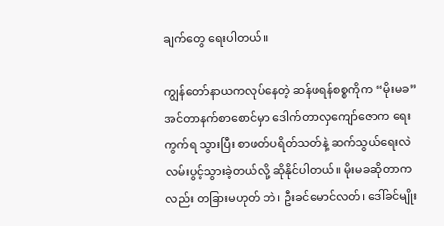ချက်တွေ ရေးပါတယ်။

ကျွန်တော်နာယကလုပ်နေတဲ့ ဆန်ဖရန်စစ္စကိုက “မိုးမခ” အင်တာနက်စာစောင်မှာ ဒေါက်တာလှကျော်ဇောက ရေးကွက်ရ သွားပြီး စာဖတ်ပရိတ်သတ်နဲ့ ဆက်သွယ်ရေးလဲ လမ်းပွင့်သွားခဲ့တယ်လို့ ဆိုနိုင်ပါတယ်။ မိုးမခဆိုတာကလည်း တခြားမဟုတ် ဘဲ၊ ဦးခင်မောင်လတ်၊ ဒေါ်ခင်မျိုး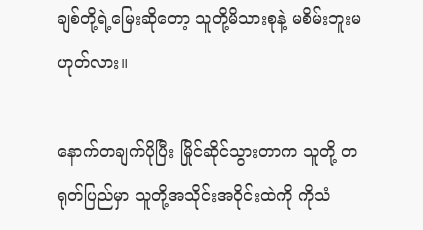ချစ်တို့ရဲ့မြေးဆိုတော့ သူတို့မိသားစုနဲ့ မစိမ်းဘူးမဟုတ်လား။

နောက်တချက်ပိုပြီး မြိုင်ဆိုင်သွားတာက သူတို့ တရုတ်ပြည်မှာ သူတို့အသိုင်းအဝိုင်းထဲကို ကိုသံ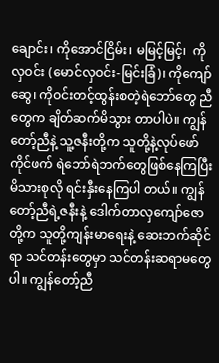ချောင်း၊ ကိုအောင်ငြိမ်း၊ မမြင့်မြင့်၊  ကိုလှဝင်း (မောင်လှဝင်း-မြင်းခြံ)၊ ကိုကျော်ဆွေ၊ ကိုဝင်းတင့်ထွန်းစတဲ့ရဲဘော်တွေ ညီတွေက ချိတ်ဆက်မိသွား တာပါပဲ။ ကျွန်တော့်ညီနဲ့ သူ့ဇနီးတို့က သူတို့နဲ့လုပ်ဖော်ကိုင်ဖက် ရဲဘော်ရဲဘက်တွေဖြစ်နေကြပြီး မိသားစုလို ရင်းနှီးနေကြပါ တယ်။ ကျွန်တော့်ညီရဲ့ဇနီးနဲ့ ဒေါက်တာလှကျော်ဇောတို့က သူတို့ကျန်းမာရေးနဲ့ ဆေးဘက်ဆိုင်ရာ သင်တန်းတွေမှာ သင်တန်းဆရာမတွေပါ။ ကျွန်တော့်ညီ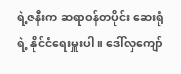ရဲ့ဇနီးက ဆရာဝန်တပိုင်း ဆေးရုံရဲ့ နိုင်ငံရေးမှူးပါ။ ဒေါ်လှကျော်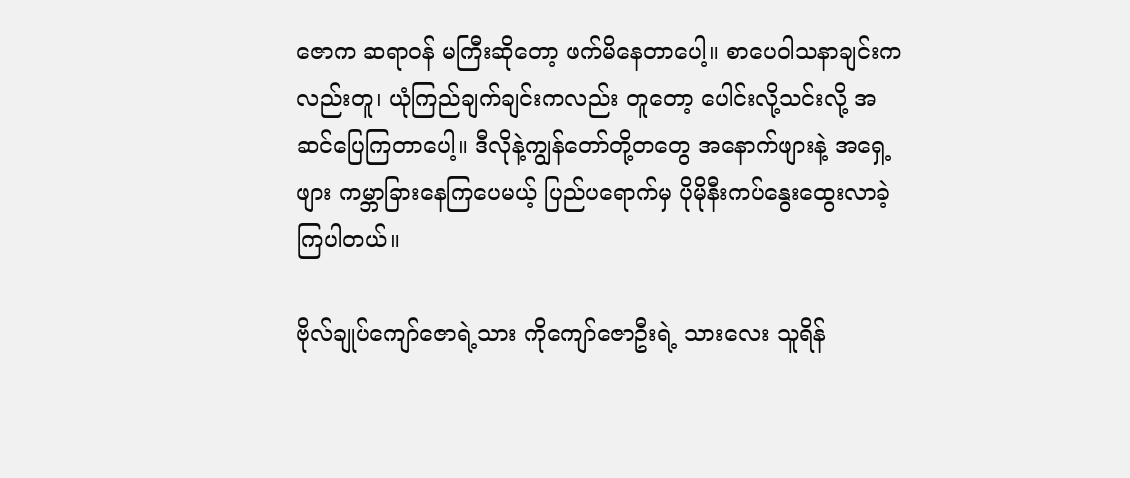ဇောက ဆရာဝန် မကြီးဆိုတော့ ဖက်မိနေတာပေါ့။ စာပေဝါသနာချင်းကလည်းတူ၊ ယုံကြည်ချက်ချင်းကလည်း တူတော့ ပေါင်းလို့သင်းလို့ အဆင်ပြေကြတာပေါ့။ ဒီလိုနဲ့ကျွန်တော်တို့တတွေ အနောက်ဖျားနဲ့ အရှေ့ဖျား ကမ္ဘာခြားနေကြပေမယ့် ပြည်ပရောက်မှ ပိုမိုနီးကပ်နွေးထွေးလာခဲ့ကြပါတယ်။

ဗိုလ်ချုပ်ကျော်ဇောရဲ့သား ကိုကျော်ဇောဦးရဲ့ သားလေး သူရိန်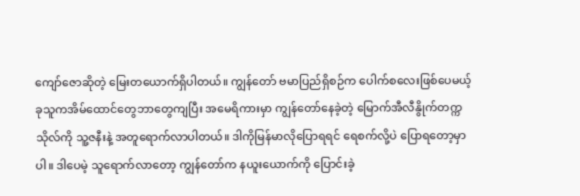ကျော်ဇောဆိုတဲ့ မြေးတယောက်ရှိပါတယ်။ ကျွန်တော် ဗမာပြည်ရှိစဉ်က ပေါက်စလေးဖြစ်ပေမယ့် ခုသူကအိမ်ထောင်တွေဘာတွေကျပြီး အမေရိကားမှာ ကျွန်တော်နေခဲ့တဲ့ မြောက်အီလီနွိုက်တက္ကသိုလ်ကို သူ့ဇနီးနဲ့ အတူရောက်လာပါတယ်။ ဒါကိုမြန်မာလိုပြောရရင် ရေစက်လို့ပဲ ပြောရတော့မှာပါ။ ဒါပေမဲ့ သူရောက်လာတော့ ကျွန်တော်က နယူးယောက်ကို ပြောင်းခဲ့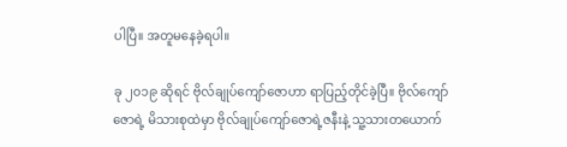ပါပြီ။ အတူမနေခဲ့ရပါ။

ခု ၂၀၁၉ ဆိုရင် ဗိုလ်ချုပ်ကျော်ဇောဟာ ရာပြည့်တိုင်ခဲ့ပြီ။ ဗိုလ်ကျော်ဇောရဲ့ မိသားစုထဲမှာ ဗိုလ်ချုပ်ကျော်ဇောရဲ့ဇနီးနဲ့ သူ့သားတယောက်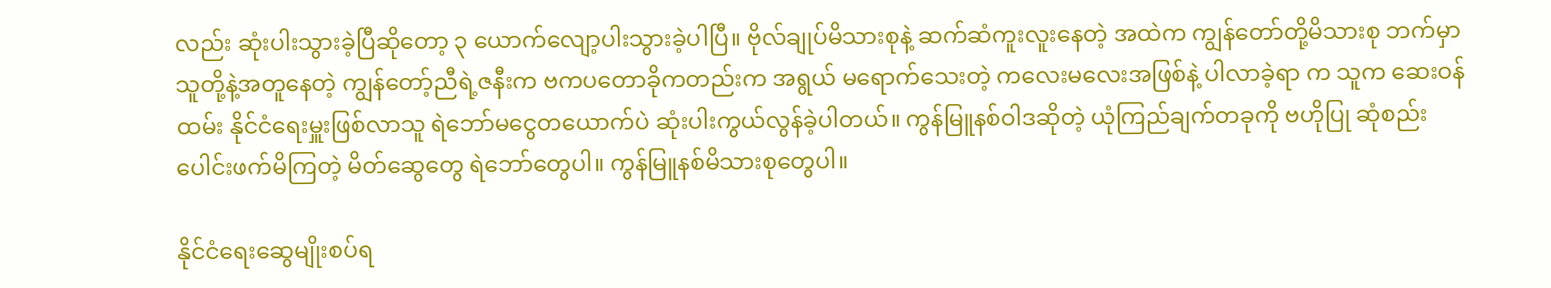လည်း ဆုံးပါးသွားခဲ့ပြီဆိုတော့ ၃ ယောက်လျော့ပါးသွားခဲ့ပါပြီ။ ဗိုလ်ချုပ်မိသားစုနဲ့ ဆက်ဆံကူးလူးနေတဲ့ အထဲက ကျွန်တော်တို့မိသားစု ဘက်မှာ သူတို့နဲ့အတူနေတဲ့ ကျွန်တော့်ညီရဲ့ဇနီးက ဗကပတောခိုကတည်းက အရွယ် မရောက်သေးတဲ့ ကလေးမလေးအဖြစ်နဲ့ ပါလာခဲ့ရာ က သူက ဆေးဝန်ထမ်း နိုင်ငံရေးမှူးဖြစ်လာသူ ရဲဘော်မငွေတယောက်ပဲ ဆုံးပါးကွယ်လွန်ခဲ့ပါတယ်။ ကွန်မြူနစ်ဝါဒဆိုတဲ့ ယုံကြည်ချက်တခုကို ဗဟိုပြု ဆုံစည်းပေါင်းဖက်မိကြတဲ့ မိတ်ဆွေတွေ ရဲဘော်တွေပါ။ ကွန်မြူနစ်မိသားစုတွေပါ။

နိုင်ငံရေးဆွေမျိုးစပ်ရ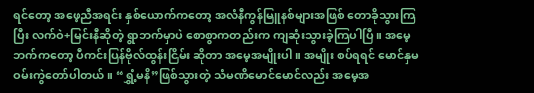ရင်တော့ အဖေ့ညီအရင်း နှစ်ယောက်ကတော့ အလံနီကွန်မြူနစ်များအဖြစ် တောခိုသွားကြပြီး လက်ဝဲ+မြင်းနီဆိုတဲ့ ရွာဘက်မှာပဲ စောစွာကတည်းက ကျဆုံးသွားခဲ့ကြပါပြီ။ အမေ့ဘက်ကတော့ ပီကင်းပြန်ဗိုလ်ထွန်းငြိမ်း ဆိုတာ အမေ့အမျိုးပါ။ အမျိုး စပ်ရရင် မောင်နှမဝမ်းကွဲတော်ပါတယ်။ “ရွှံ့မနိ”ဖြစ်သွားတဲ့ သံမဏိမောင်မောင်လည်း အမေ့အ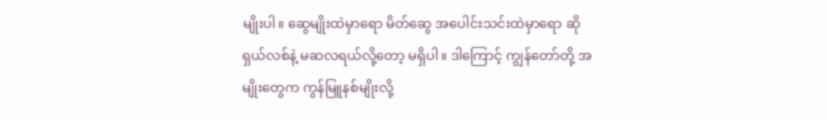မျိုးပါ။ ဆွေမျိုးထဲမှာရော မိတ်ဆွေ အပေါင်းသင်းထဲမှာရော ဆိုရှယ်လစ်နဲ့ မဆလရယ်လို့တော့ မရှိပါ။ ဒါကြောင့် ကျွန်တော်တို့ အမျိုးတွေက ကွန်မြူနစ်မျိုးလို့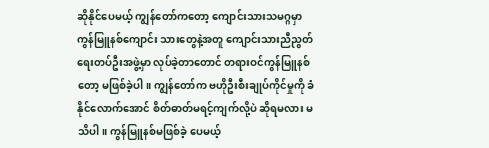ဆိုနိုင်ပေမယ့် ကျွန်တော်ကတော့ ကျောင်းသားသမဂ္ဂမှာ ကွန်မြူနစ်ကျောင်း သားတွေနဲ့အတူ ကျောင်းသားညီညွတ်ရေးတပ်ဦးအဖွဲ့မှာ လုပ်ခဲ့တာတောင် တရားဝင်ကွန်မြူနစ်တော့ မဖြစ်ခဲ့ပါ။ ကျွန်တော်က ဗဟိုဦးစီးချုပ်ကိုင်မှုကို ခံနိုင်လောက်အောင် စိတ်ဓာတ်မရင့်ကျက်လို့ပဲ ဆိုရမလား မသိပါ။ ကွန်မြူနစ်မဖြစ်ခဲ့ ပေမယ့်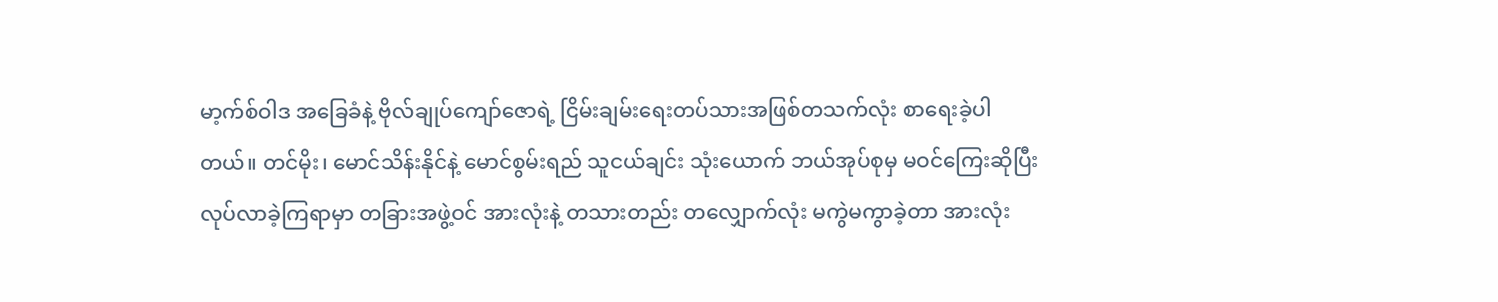မာ့က်စ်ဝါဒ အခြေခံနဲ့ ဗိုလ်ချုပ်ကျော်ဇောရဲ့ ငြိမ်းချမ်းရေးတပ်သားအဖြစ်တသက်လုံး စာရေးခဲ့ပါတယ်။ တင်မိုး၊ မောင်သိန်းနိုင်နဲ့ မောင်စွမ်းရည် သူငယ်ချင်း သုံးယောက် ဘယ်အုပ်စုမှ မဝင်ကြေးဆိုပြီး လုပ်လာခဲ့ကြရာမှာ တခြားအဖွဲ့ဝင် အားလုံးနဲ့ တသားတည်း တလျှောက်လုံး မကွဲမကွာခဲ့တာ အားလုံး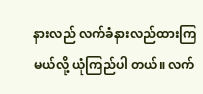နားလည် လက်ခံနားလည်ထားကြမယ်လို့ ယုံကြည်ပါ တယ်။ လက်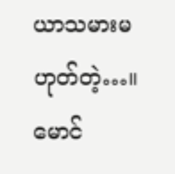ယာသမားမဟုတ်တဲ့…။
မောင်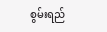စွမ်းရည်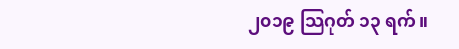၂၀၁၉ သြဂုတ် ၁၃ ရက်။